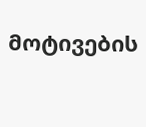მოტივების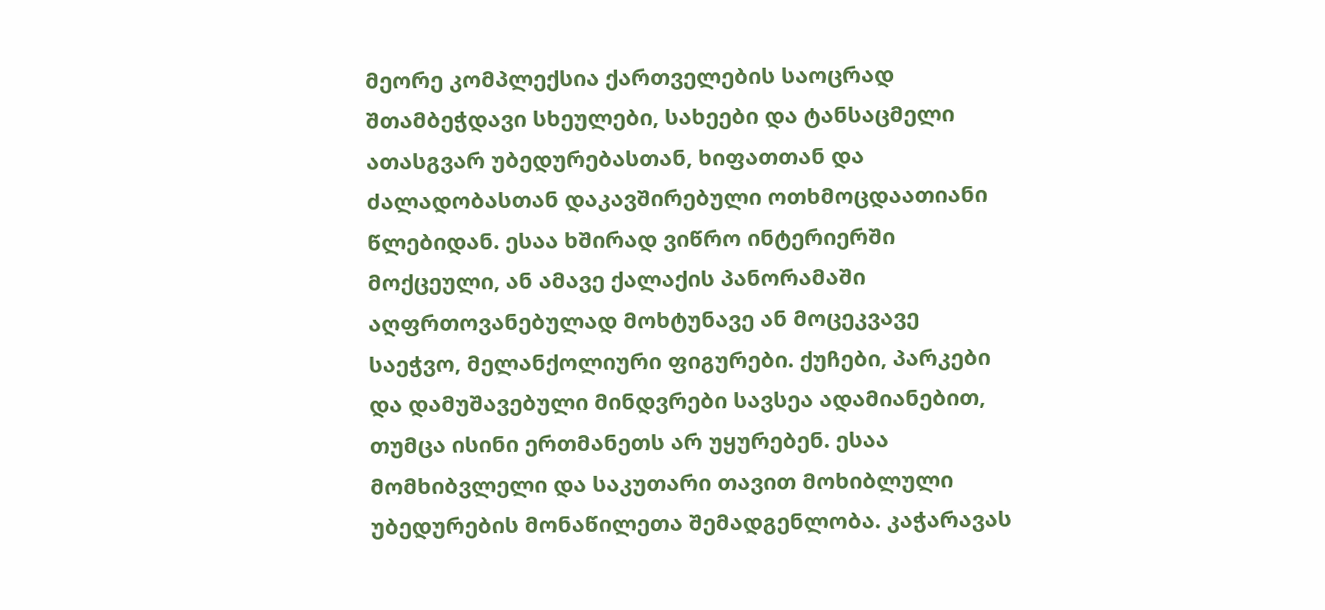მეორე კომპლექსია ქართველების საოცრად შთამბეჭდავი სხეულები, სახეები და ტანსაცმელი ათასგვარ უბედურებასთან, ხიფათთან და ძალადობასთან დაკავშირებული ოთხმოცდაათიანი წლებიდან. ესაა ხშირად ვიწრო ინტერიერში მოქცეული, ან ამავე ქალაქის პანორამაში აღფრთოვანებულად მოხტუნავე ან მოცეკვავე საეჭვო, მელანქოლიური ფიგურები. ქუჩები, პარკები და დამუშავებული მინდვრები სავსეა ადამიანებით, თუმცა ისინი ერთმანეთს არ უყურებენ. ესაა მომხიბვლელი და საკუთარი თავით მოხიბლული უბედურების მონაწილეთა შემადგენლობა. კაჭარავას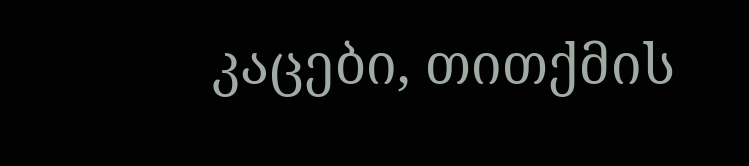კაცები, თითქმის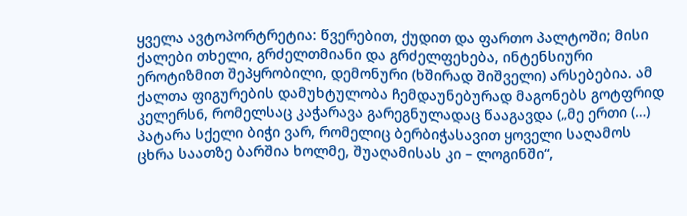ყველა ავტოპორტრეტია: წვერებით, ქუდით და ფართო პალტოში; მისი ქალები თხელი, გრძელთმიანი და გრძელფეხება, ინტენსიური ეროტიზმით შეპყრობილი, დემონური (ხშირად შიშველი) არსებებია. ამ ქალთა ფიგურების დამუხტულობა ჩემდაუნებურად მაგონებს გოტფრიდ კელერს6, რომელსაც კაჭარავა გარეგნულადაც წააგავდა („მე ერთი (…) პატარა სქელი ბიჭი ვარ, რომელიც ბერბიჭასავით ყოველი საღამოს ცხრა საათზე ბარშია ხოლმე, შუაღამისას კი – ლოგინში“,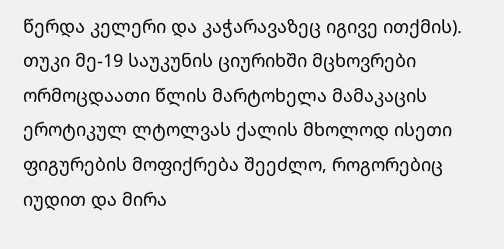წერდა კელერი და კაჭარავაზეც იგივე ითქმის). თუკი მე-19 საუკუნის ციურიხში მცხოვრები ორმოცდაათი წლის მარტოხელა მამაკაცის ეროტიკულ ლტოლვას ქალის მხოლოდ ისეთი ფიგურების მოფიქრება შეეძლო, როგორებიც იუდით და მირა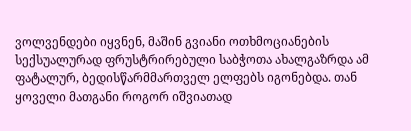ვოლვენდები იყვნენ, მაშინ გვიანი ოთხმოციანების სექსუალურად ფრუსტრირებული საბჭოთა ახალგაზრდა ამ ფატალურ, ბედისწარმმართველ ელფებს იგონებდა. თან ყოველი მათგანი როგორ იშვიათად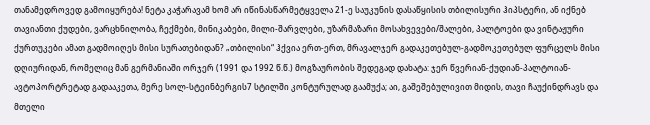თანამედროვედ გამოიყურება! ნეტა კაჭარავამ ხომ არ იწინასწარმეტყველა 21-ე საუკუნის დასაწყისის თბილისური ჰიპსტერი, ან იქნებ თავიანთი ქუდები, ვარცხნილობა, ჩექმები, მინიკაბები, მილი-შარვლები, უზარმაზარი მოსახვევები/შალები, პალტოები და ვინტაჟური ქურთუკები ამათ გადმოიღეს მისი სურათებიდან? „თბილისი“ ჰქვია ერთ-ერთ, მრავალჯერ გადაკეთებულ-გადმოკეთებულ ფურცელს მისი დღიურიდან, რომელიც მან გერმანიაში ორჯერ (1991 და 1992 წ.წ.) მოგზაურობის შედეგად დახატა: ჯერ წვერიან-ქუდიან-პალტოიან-ავტოპორტრეტად გადააკეთა, მერე სოლ-სტეინბერგის7 სტილში კონტურულად გაამუქა; აი, გაშეშებულივით მიდის, თავი ჩაუქინდრავს და მთელი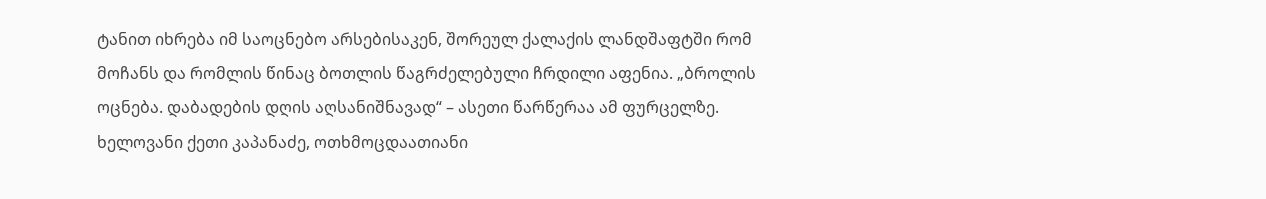ტანით იხრება იმ საოცნებო არსებისაკენ, შორეულ ქალაქის ლანდშაფტში რომ მოჩანს და რომლის წინაც ბოთლის წაგრძელებული ჩრდილი აფენია. „ბროლის ოცნება. დაბადების დღის აღსანიშნავად“ – ასეთი წარწერაა ამ ფურცელზე. ხელოვანი ქეთი კაპანაძე, ოთხმოცდაათიანი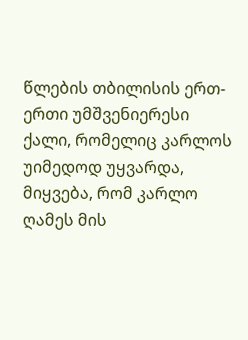წლების თბილისის ერთ-ერთი უმშვენიერესი ქალი, რომელიც კარლოს უიმედოდ უყვარდა, მიყვება, რომ კარლო ღამეს მის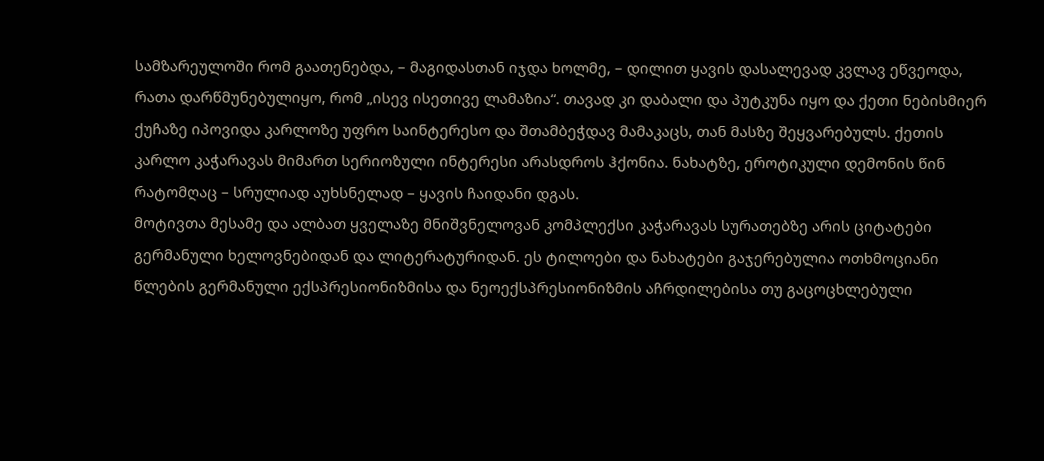სამზარეულოში რომ გაათენებდა, – მაგიდასთან იჯდა ხოლმე, – დილით ყავის დასალევად კვლავ ეწვეოდა, რათა დარწმუნებულიყო, რომ „ისევ ისეთივე ლამაზია“. თავად კი დაბალი და პუტკუნა იყო და ქეთი ნებისმიერ ქუჩაზე იპოვიდა კარლოზე უფრო საინტერესო და შთამბეჭდავ მამაკაცს, თან მასზე შეყვარებულს. ქეთის კარლო კაჭარავას მიმართ სერიოზული ინტერესი არასდროს ჰქონია. ნახატზე, ეროტიკული დემონის წინ რატომღაც – სრულიად აუხსნელად – ყავის ჩაიდანი დგას.
მოტივთა მესამე და ალბათ ყველაზე მნიშვნელოვან კომპლექსი კაჭარავას სურათებზე არის ციტატები გერმანული ხელოვნებიდან და ლიტერატურიდან. ეს ტილოები და ნახატები გაჯერებულია ოთხმოციანი წლების გერმანული ექსპრესიონიზმისა და ნეოექსპრესიონიზმის აჩრდილებისა თუ გაცოცხლებული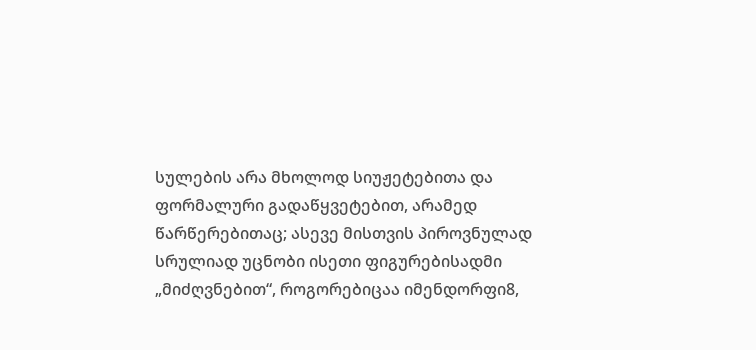სულების არა მხოლოდ სიუჟეტებითა და ფორმალური გადაწყვეტებით, არამედ წარწერებითაც; ასევე მისთვის პიროვნულად სრულიად უცნობი ისეთი ფიგურებისადმი „მიძღვნებით“, როგორებიცაა იმენდორფი8,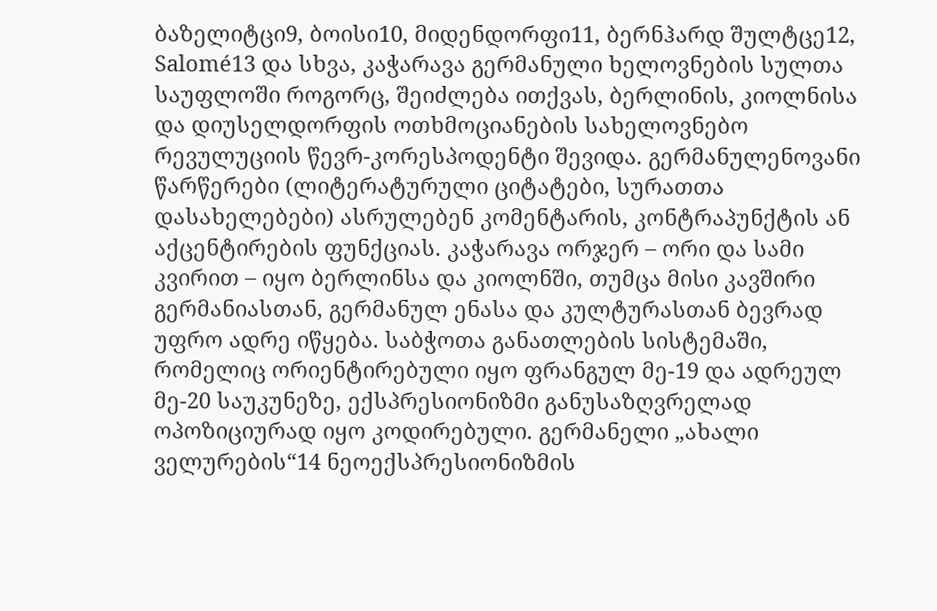ბაზელიტცი9, ბოისი10, მიდენდორფი11, ბერნჰარდ შულტცე12, Salomé13 და სხვა, კაჭარავა გერმანული ხელოვნების სულთა საუფლოში როგორც, შეიძლება ითქვას, ბერლინის, კიოლნისა და დიუსელდორფის ოთხმოციანების სახელოვნებო რევულუციის წევრ-კორესპოდენტი შევიდა. გერმანულენოვანი წარწერები (ლიტერატურული ციტატები, სურათთა დასახელებები) ასრულებენ კომენტარის, კონტრაპუნქტის ან აქცენტირების ფუნქციას. კაჭარავა ორჯერ – ორი და სამი კვირით – იყო ბერლინსა და კიოლნში, თუმცა მისი კავშირი გერმანიასთან, გერმანულ ენასა და კულტურასთან ბევრად უფრო ადრე იწყება. საბჭოთა განათლების სისტემაში, რომელიც ორიენტირებული იყო ფრანგულ მე-19 და ადრეულ მე-20 საუკუნეზე, ექსპრესიონიზმი განუსაზღვრელად ოპოზიციურად იყო კოდირებული. გერმანელი „ახალი ველურების“14 ნეოექსპრესიონიზმის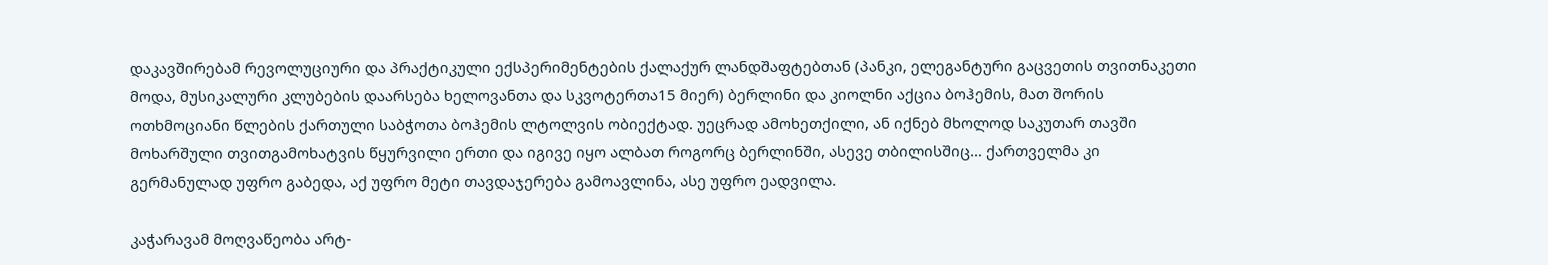დაკავშირებამ რევოლუციური და პრაქტიკული ექსპერიმენტების ქალაქურ ლანდშაფტებთან (პანკი, ელეგანტური გაცვეთის თვითნაკეთი მოდა, მუსიკალური კლუბების დაარსება ხელოვანთა და სკვოტერთა15 მიერ) ბერლინი და კიოლნი აქცია ბოჰემის, მათ შორის ოთხმოციანი წლების ქართული საბჭოთა ბოჰემის ლტოლვის ობიექტად. უეცრად ამოხეთქილი, ან იქნებ მხოლოდ საკუთარ თავში მოხარშული თვითგამოხატვის წყურვილი ერთი და იგივე იყო ალბათ როგორც ბერლინში, ასევე თბილისშიც… ქართველმა კი გერმანულად უფრო გაბედა, აქ უფრო მეტი თავდაჯერება გამოავლინა, ასე უფრო ეადვილა.

კაჭარავამ მოღვაწეობა არტ-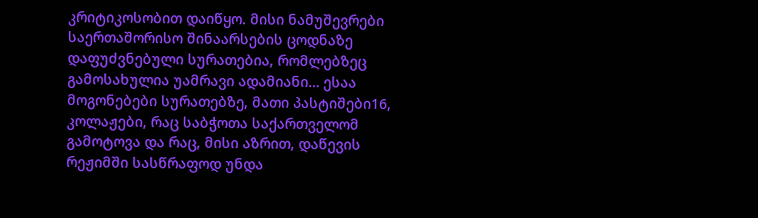კრიტიკოსობით დაიწყო. მისი ნამუშევრები საერთაშორისო შინაარსების ცოდნაზე დაფუძვნებული სურათებია, რომლებზეც გამოსახულია უამრავი ადამიანი… ესაა მოგონებები სურათებზე, მათი პასტიშები16, კოლაჟები, რაც საბჭოთა საქართველომ გამოტოვა და რაც, მისი აზრით, დაწევის რეჟიმში სასწრაფოდ უნდა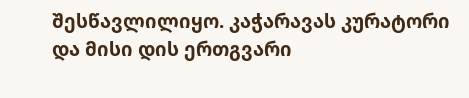შესწავლილიყო. კაჭარავას კურატორი და მისი დის ერთგვარი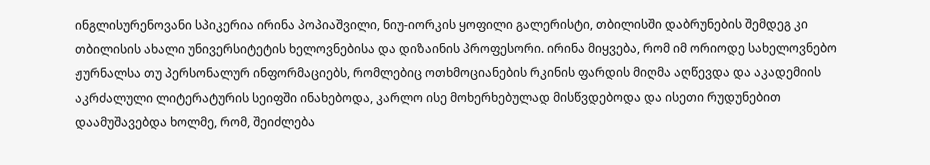ინგლისურენოვანი სპიკერია ირინა პოპიაშვილი, ნიუ-იორკის ყოფილი გალერისტი, თბილისში დაბრუნების შემდეგ კი თბილისის ახალი უნივერსიტეტის ხელოვნებისა და დიზაინის პროფესორი. ირინა მიყვება, რომ იმ ორიოდე სახელოვნებო ჟურნალსა თუ პერსონალურ ინფორმაციებს, რომლებიც ოთხმოციანების რკინის ფარდის მიღმა აღწევდა და აკადემიის აკრძალული ლიტერატურის სეიფში ინახებოდა, კარლო ისე მოხერხებულად მისწვდებოდა და ისეთი რუდუნებით დაამუშავებდა ხოლმე, რომ, შეიძლება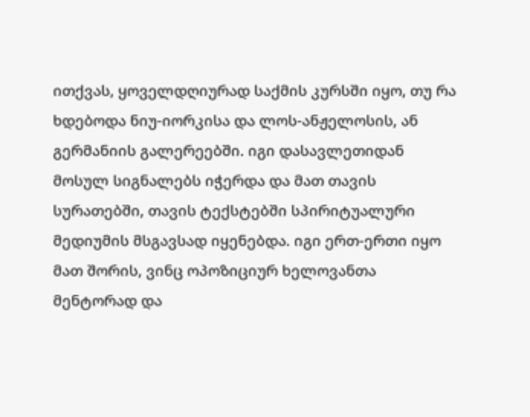ითქვას, ყოველდღიურად საქმის კურსში იყო, თუ რა ხდებოდა ნიუ-იორკისა და ლოს-ანჟელოსის, ან გერმანიის გალერეებში. იგი დასავლეთიდან მოსულ სიგნალებს იჭერდა და მათ თავის სურათებში, თავის ტექსტებში სპირიტუალური მედიუმის მსგავსად იყენებდა. იგი ერთ-ერთი იყო მათ შორის, ვინც ოპოზიციურ ხელოვანთა მენტორად და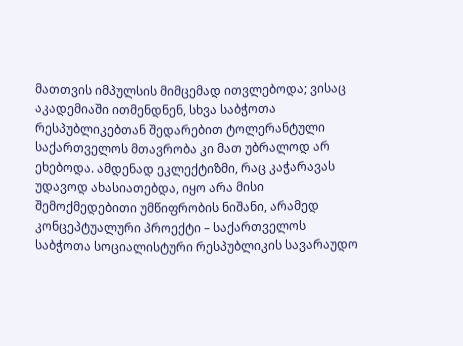მათთვის იმპულსის მიმცემად ითვლებოდა; ვისაც აკადემიაში ითმენდნენ, სხვა საბჭოთა რესპუბლიკებთან შედარებით ტოლერანტული საქართველოს მთავრობა კი მათ უბრალოდ არ ეხებოდა. ამდენად ეკლექტიზმი, რაც კაჭარავას უდავოდ ახასიათებდა, იყო არა მისი შემოქმედებითი უმწიფრობის ნიშანი, არამედ კონცეპტუალური პროექტი – საქართველოს საბჭოთა სოციალისტური რესპუბლიკის სავარაუდო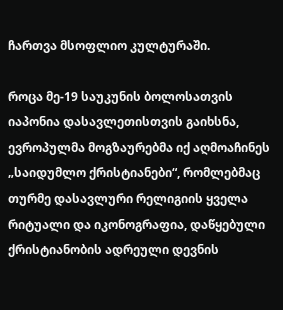ჩართვა მსოფლიო კულტურაში.

როცა მე-19 საუკუნის ბოლოსათვის იაპონია დასავლეთისთვის გაიხსნა, ევროპულმა მოგზაურებმა იქ აღმოაჩინეს „საიდუმლო ქრისტიანები“, რომლებმაც თურმე დასავლური რელიგიის ყველა რიტუალი და იკონოგრაფია, დაწყებული ქრისტიანობის ადრეული დევნის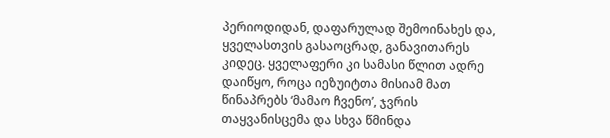პერიოდიდან, დაფარულად შემოინახეს და, ყველასთვის გასაოცრად, განავითარეს კიდეც. ყველაფერი კი სამასი წლით ადრე დაიწყო, როცა იეზუიტთა მისიამ მათ წინაპრებს ‘მამაო ჩვენო’, ჯვრის თაყვანისცემა და სხვა წმინდა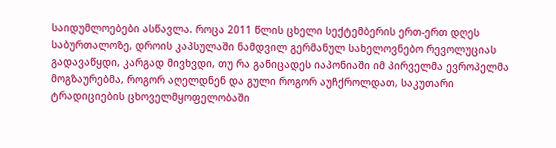საიდუმლოებები ასწავლა. როცა 2011 წლის ცხელი სექტემბერის ერთ-ერთ დღეს საბურთალოზე, დროის კაპსულაში ნამდვილ გერმანულ სახელოვნებო რევოლუციას გადავაწყდი, კარგად მივხვდი, თუ რა განიცადეს იაპონიაში იმ პირველმა ევროპელმა მოგზაურებმა, როგორ აღელდნენ და გული როგორ აუჩქროლდათ, საკუთარი ტრადიციების ცხოველმყოფელობაში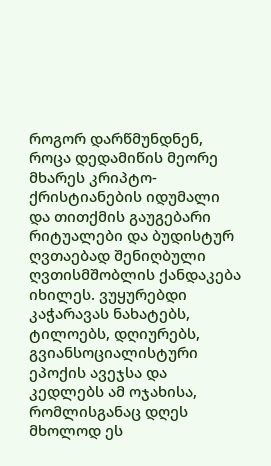როგორ დარწმუნდნენ, როცა დედამიწის მეორე მხარეს კრიპტო-ქრისტიანების იდუმალი და თითქმის გაუგებარი რიტუალები და ბუდისტურ ღვთაებად შენიღბული ღვთისმშობლის ქანდაკება იხილეს. ვუყურებდი კაჭარავას ნახატებს, ტილოებს, დღიურებს, გვიანსოციალისტური ეპოქის ავეჯსა და კედლებს ამ ოჯახისა, რომლისგანაც დღეს მხოლოდ ეს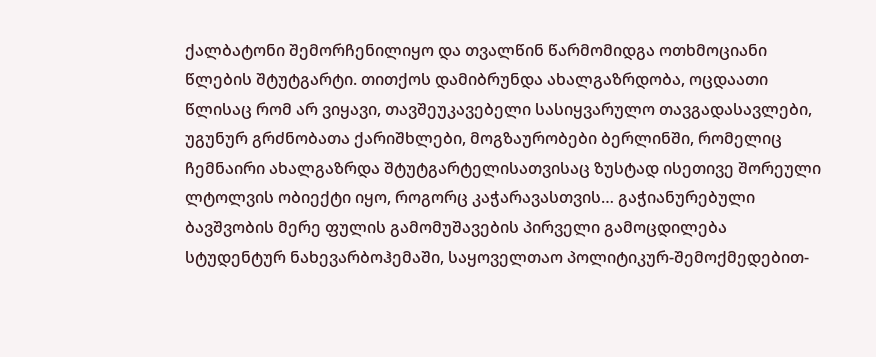ქალბატონი შემორჩენილიყო და თვალწინ წარმომიდგა ოთხმოციანი წლების შტუტგარტი. თითქოს დამიბრუნდა ახალგაზრდობა, ოცდაათი წლისაც რომ არ ვიყავი, თავშეუკავებელი სასიყვარულო თავგადასავლები, უგუნურ გრძნობათა ქარიშხლები, მოგზაურობები ბერლინში, რომელიც ჩემნაირი ახალგაზრდა შტუტგარტელისათვისაც ზუსტად ისეთივე შორეული ლტოლვის ობიექტი იყო, როგორც კაჭარავასთვის… გაჭიანურებული ბავშვობის მერე ფულის გამომუშავების პირველი გამოცდილება სტუდენტურ ნახევარბოჰემაში, საყოველთაო პოლიტიკურ-შემოქმედებით-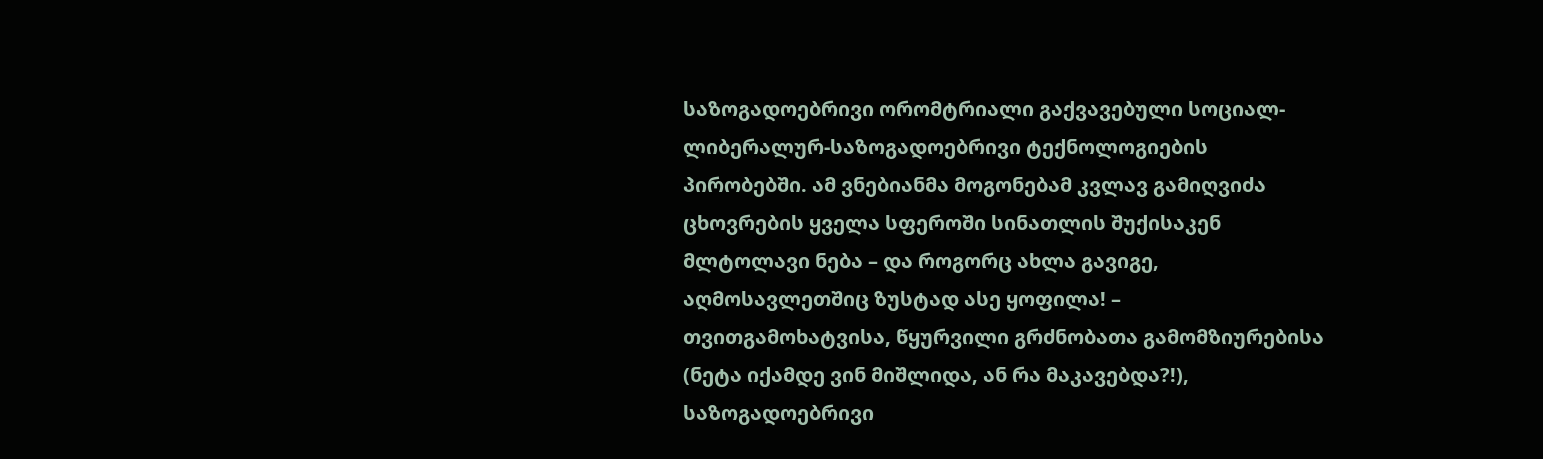საზოგადოებრივი ორომტრიალი გაქვავებული სოციალ-ლიბერალურ-საზოგადოებრივი ტექნოლოგიების პირობებში. ამ ვნებიანმა მოგონებამ კვლავ გამიღვიძა ცხოვრების ყველა სფეროში სინათლის შუქისაკენ მლტოლავი ნება – და როგორც ახლა გავიგე, აღმოსავლეთშიც ზუსტად ასე ყოფილა! – თვითგამოხატვისა, წყურვილი გრძნობათა გამომზიურებისა (ნეტა იქამდე ვინ მიშლიდა, ან რა მაკავებდა?!), საზოგადოებრივი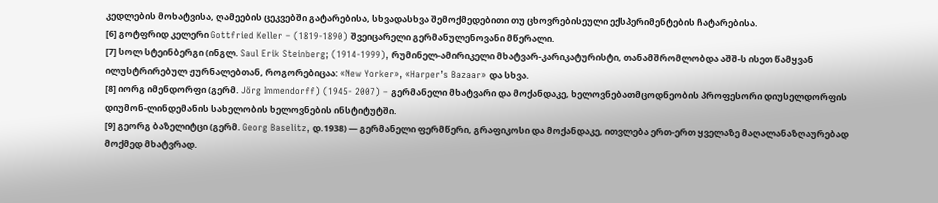კედლების მოხატვისა, ღამეების ცეკვებში გატარებისა, სხვადასხვა შემოქმედებითი თუ ცხოვრებისეული ექსპერიმენტების ჩატარებისა.
[6] გოტფრიდ კელერი Gottfried Keller – (1819-1890) შვეიცარელი გერმანულენოვანი მწერალი.
[7] სოლ სტეინბერგი (ინგლ. Saul Erik Steinberg; (1914-1999), რუმინელ-ამირიკელი მხატვარ-კარიკატურისტი, თანამშრომლობდა აშშ-ს ისეთ წამყვან ილუსტრირებულ ჟურნალებთან, როგორებიცაა: «New Yorker», «Harper’s Bazaar» და სხვა.
[8] იორგ იმენდორფი (გერმ. Jörg Immendorff) (1945- 2007) – გერმანელი მხატვარი და მოქანდაკე, ხელოვნებათმცოდნეობის პროფესორი დიუსელდორფის დიუმონ-ლინდემანის სახელობის ხელოვნების ინსტიტუტში.
[9] გეორგ ბაზელიტცი (გერმ. Georg Baselitz, დ.1938) — გერმანელი ფერმწერი, გრაფიკოსი და მოქანდაკე, ითვლება ერთ-ერთ ყველაზე მაღალანაზღაურებად მოქმედ მხატვრად.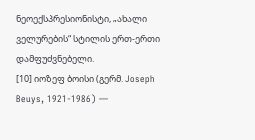ნეოექსპრესიონისტი, „ახალი ველურების“ სტილის ერთ-ერთი დამფუძვნებელი.
[10] იოზეფ ბოისი (გერმ. Joseph Beuys, 1921-1986) —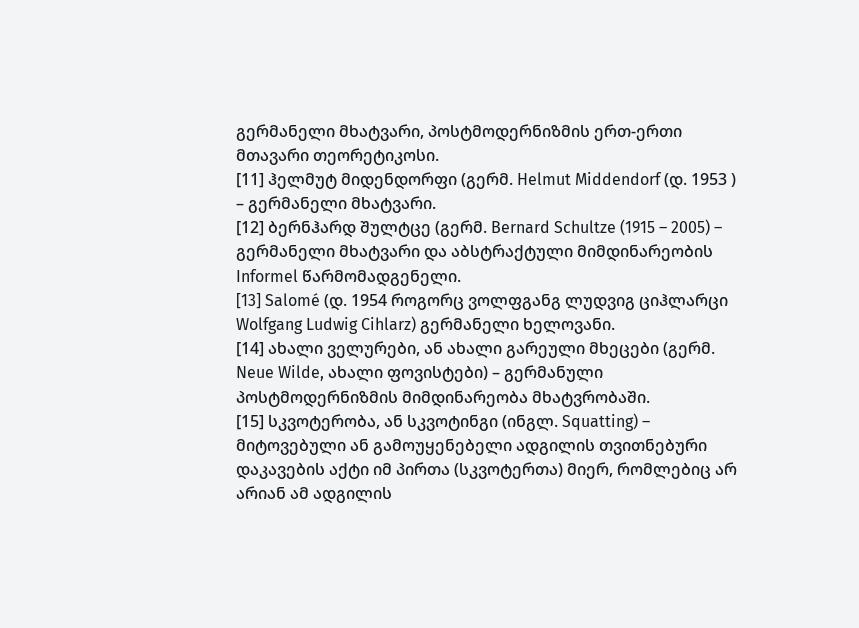გერმანელი მხატვარი, პოსტმოდერნიზმის ერთ-ერთი მთავარი თეორეტიკოსი.
[11] ჰელმუტ მიდენდორფი (გერმ. Helmut Middendorf (დ. 1953 ) – გერმანელი მხატვარი.
[12] ბერნჰარდ შულტცე (გერმ. Bernard Schultze (1915 – 2005) – გერმანელი მხატვარი და აბსტრაქტული მიმდინარეობის Informel წარმომადგენელი.
[13] Salomé (დ. 1954 როგორც ვოლფგანგ ლუდვიგ ციჰლარცი Wolfgang Ludwig Cihlarz) გერმანელი ხელოვანი.
[14] ახალი ველურები, ან ახალი გარეული მხეცები (გერმ. Neue Wilde, ახალი ფოვისტები) – გერმანული პოსტმოდერნიზმის მიმდინარეობა მხატვრობაში.
[15] სკვოტერობა, ან სკვოტინგი (ინგლ. Squatting) – მიტოვებული ან გამოუყენებელი ადგილის თვითნებური დაკავების აქტი იმ პირთა (სკვოტერთა) მიერ, რომლებიც არ არიან ამ ადგილის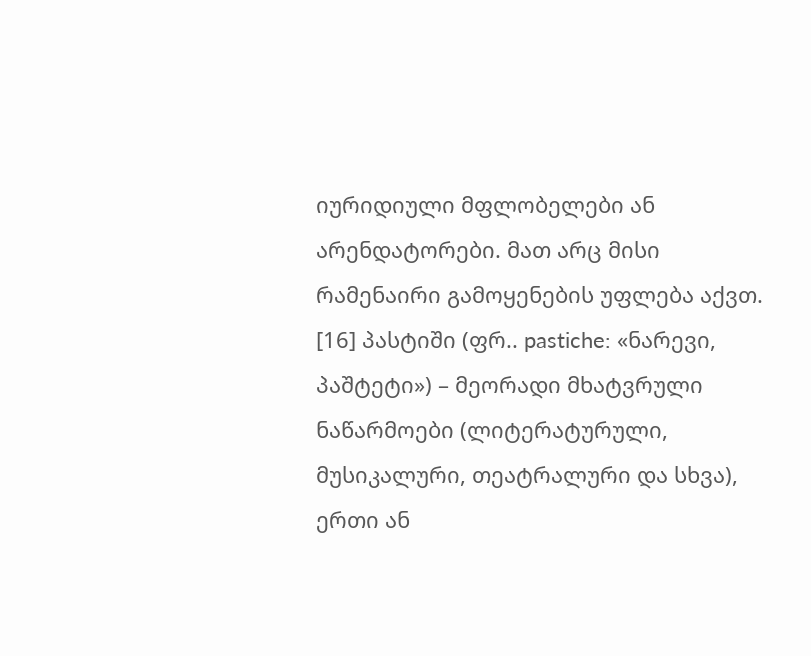იურიდიული მფლობელები ან არენდატორები. მათ არც მისი რამენაირი გამოყენების უფლება აქვთ.
[16] პასტიში (ფრ.. pastiche: «ნარევი, პაშტეტი») – მეორადი მხატვრული ნაწარმოები (ლიტერატურული, მუსიკალური, თეატრალური და სხვა), ერთი ან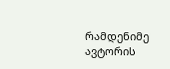რამდენიმე ავტორის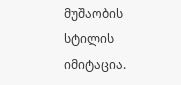მუშაობის სტილის იმიტაცია.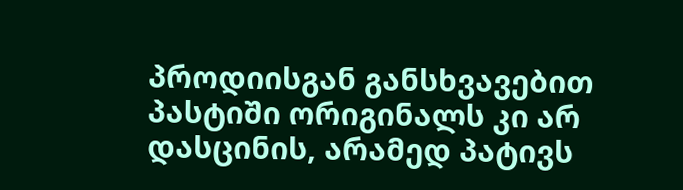პროდიისგან განსხვავებით პასტიში ორიგინალს კი არ დასცინის, არამედ პატივს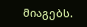მიაგებს.